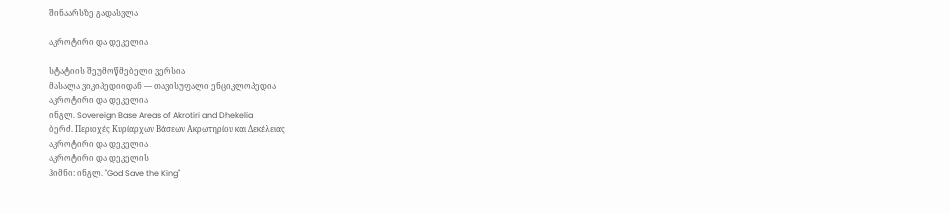შინაარსზე გადასვლა

აკროტირი და დეკელია

სტატიის შეუმოწმებელი ვერსია
მასალა ვიკიპედიიდან — თავისუფალი ენციკლოპედია
აკროტირი და დეკელია
ინგლ. Sovereign Base Areas of Akrotiri and Dhekelia
ბერძ. Περιοχές Κυρίαρχων Βάσεων Ακρωτηρίου και Δεκέλειας
აკროტირი და დეკელია
აკროტირი და დეკელის
ჰიმნი: ინგლ. "God Save the King"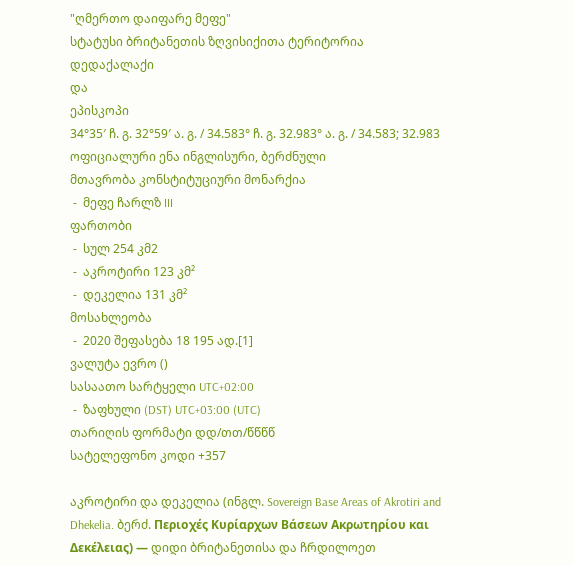"ღმერთო დაიფარე მეფე"
სტატუსი ბრიტანეთის ზღვისიქითა ტერიტორია
დედაქალაქი
და
ეპისკოპი
34°35′ ჩ. გ. 32°59′ ა. გ. / 34.583° ჩ. გ. 32.983° ა. გ. / 34.583; 32.983
ოფიციალური ენა ინგლისური, ბერძნული
მთავრობა კონსტიტუციური მონარქია
 -  მეფე ჩარლზ III
ფართობი
 -  სულ 254 კმ2
 -  აკროტირი 123 კმ²
 -  დეკელია 131 კმ²
მოსახლეობა
 -  2020 შეფასება 18 195 ად.[1]
ვალუტა ევრო ()
სასაათო სარტყელი UTC+02:00
 -  ზაფხული (DST) UTC+03:00 (UTC)
თარიღის ფორმატი დდ/თთ/წწწწ
სატელეფონო კოდი +357

აკროტირი და დეკელია (ინგლ. Sovereign Base Areas of Akrotiri and Dhekelia. ბერძ. Περιοχές Κυρίαρχων Βάσεων Ακρωτηρίου και Δεκέλειας) — დიდი ბრიტანეთისა და ჩრდილოეთ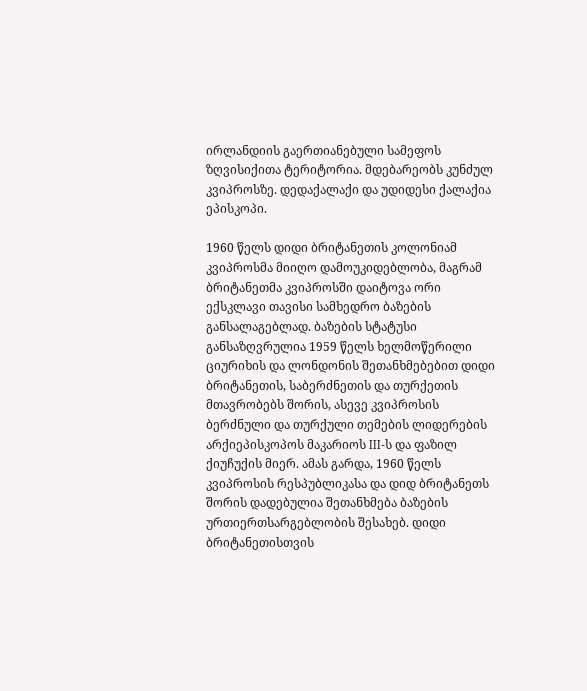ირლანდიის გაერთიანებული სამეფოს ზღვისიქითა ტერიტორია. მდებარეობს კუნძულ კვიპროსზე. დედაქალაქი და უდიდესი ქალაქია ეპისკოპი.

1960 წელს დიდი ბრიტანეთის კოლონიამ კვიპროსმა მიიღო დამოუკიდებლობა, მაგრამ ბრიტანეთმა კვიპროსში დაიტოვა ორი ექსკლავი თავისი სამხედრო ბაზების განსალაგებლად. ბაზების სტატუსი განსაზღვრულია 1959 წელს ხელმოწერილი ციურიხის და ლონდონის შეთანხმებებით დიდი ბრიტანეთის, საბერძნეთის და თურქეთის მთავრობებს შორის, ასევე კვიპროსის ბერძნული და თურქული თემების ლიდერების არქიეპისკოპოს მაკარიოს III-ს და ფაზილ ქიუჩუქის მიერ. ამას გარდა, 1960 წელს კვიპროსის რესპუბლიკასა და დიდ ბრიტანეთს შორის დადებულია შეთანხმება ბაზების ურთიერთსარგებლობის შესახებ. დიდი ბრიტანეთისთვის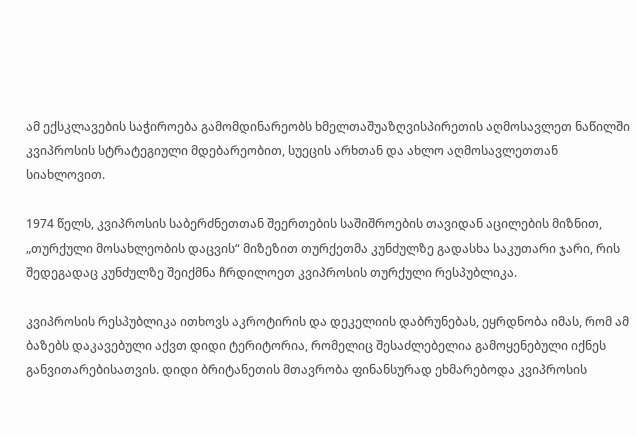ამ ექსკლავების საჭიროება გამომდინარეობს ხმელთაშუაზღვისპირეთის აღმოსავლეთ ნაწილში კვიპროსის სტრატეგიული მდებარეობით, სუეცის არხთან და ახლო აღმოსავლეთთან სიახლოვით.

1974 წელს, კვიპროსის საბერძნეთთან შეერთების საშიშროების თავიდან აცილების მიზნით, „თურქული მოსახლეობის დაცვის“ მიზეზით თურქეთმა კუნძულზე გადასხა საკუთარი ჯარი, რის შედეგადაც კუნძულზე შეიქმნა ჩრდილოეთ კვიპროსის თურქული რესპუბლიკა.

კვიპროსის რესპუბლიკა ითხოვს აკროტირის და დეკელიის დაბრუნებას, ეყრდნობა იმას, რომ ამ ბაზებს დაკავებული აქვთ დიდი ტერიტორია, რომელიც შესაძლებელია გამოყენებული იქნეს განვითარებისათვის. დიდი ბრიტანეთის მთავრობა ფინანსურად ეხმარებოდა კვიპროსის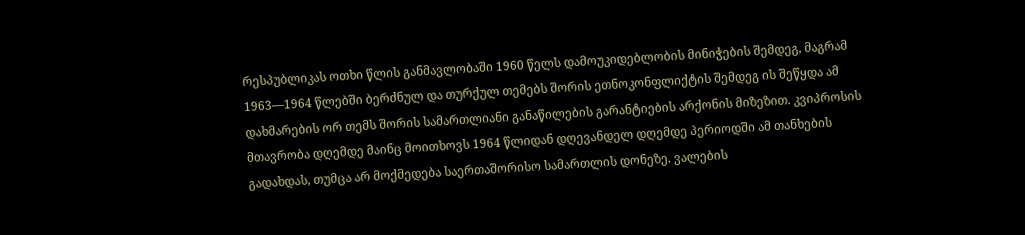რესპუბლიკას ოთხი წლის განმავლობაში 1960 წელს დამოუკიდებლობის მინიჭების შემდეგ, მაგრამ 1963—1964 წლებში ბერძნულ და თურქულ თემებს შორის ეთნოკონფლიქტის შემდეგ ის შეწყდა ამ დახმარების ორ თემს შორის სამართლიანი განაწილების გარანტიების არქონის მიზეზით. კვიპროსის მთავრობა დღემდე მაინც მოითხოვს 1964 წლიდან დღევანდელ დღემდე პერიოდში ამ თანხების გადახდას, თუმცა არ მოქმედება საერთაშორისო სამართლის დონეზე. ვალების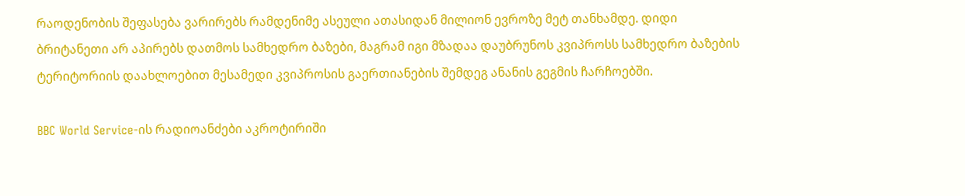რაოდენობის შეფასება ვარირებს რამდენიმე ასეული ათასიდან მილიონ ევროზე მეტ თანხამდე. დიდი ბრიტანეთი არ აპირებს დათმოს სამხედრო ბაზები, მაგრამ იგი მზადაა დაუბრუნოს კვიპროსს სამხედრო ბაზების ტერიტორიის დაახლოებით მესამედი კვიპროსის გაერთიანების შემდეგ ანანის გეგმის ჩარჩოებში.

BBC World Service-ის რადიოანძები აკროტირიში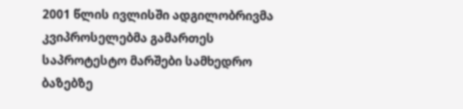2001 წლის ივლისში ადგილობრივმა კვიპროსელებმა გამართეს საპროტესტო მარშები სამხედრო ბაზებზე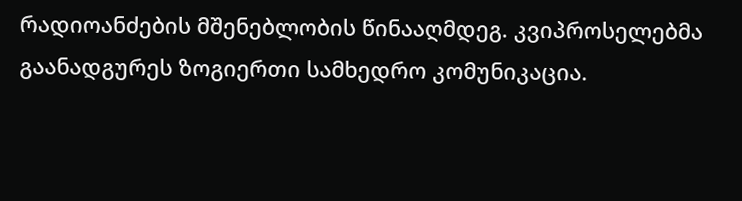რადიოანძების მშენებლობის წინააღმდეგ. კვიპროსელებმა გაანადგურეს ზოგიერთი სამხედრო კომუნიკაცია.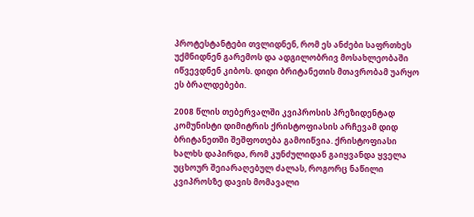პროტესტანტები თვლიდნენ, რომ ეს ანძები საფრთხეს უქმნიდნენ გარემოს და ადგილობრივ მოსახლეობაში იწვევდნენ კიბოს. დიდი ბრიტანეთის მთავრობამ უარყო ეს ბრალდებები.

2008 წლის თებერვალში კვიპროსის პრეზიდენტად კომუნისტი დიმიტრის ქრისტოფიასის არჩევამ დიდ ბრიტანეთში შეშფოთება გამოიწვია. ქრისტოფიასი ხალხს დაპირდა, რომ კუნძულიდან გაიყვანდა ყველა უცხოურ შეიარაღებულ ძალას, როგორც ნაწილი კვიპროსზე დავის მომავალი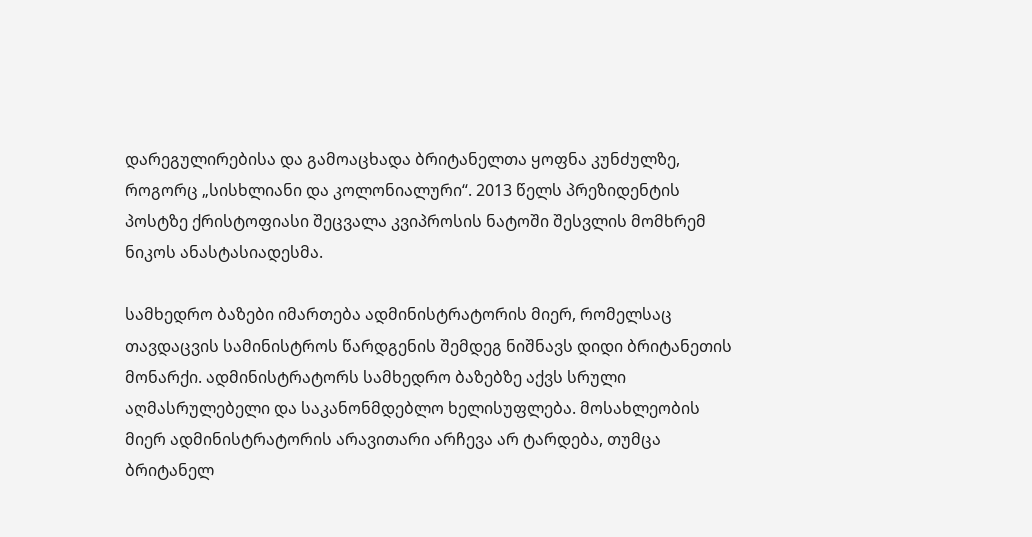დარეგულირებისა და გამოაცხადა ბრიტანელთა ყოფნა კუნძულზე, როგორც „სისხლიანი და კოლონიალური“. 2013 წელს პრეზიდენტის პოსტზე ქრისტოფიასი შეცვალა კვიპროსის ნატოში შესვლის მომხრემ ნიკოს ანასტასიადესმა.

სამხედრო ბაზები იმართება ადმინისტრატორის მიერ, რომელსაც თავდაცვის სამინისტროს წარდგენის შემდეგ ნიშნავს დიდი ბრიტანეთის მონარქი. ადმინისტრატორს სამხედრო ბაზებზე აქვს სრული აღმასრულებელი და საკანონმდებლო ხელისუფლება. მოსახლეობის მიერ ადმინისტრატორის არავითარი არჩევა არ ტარდება, თუმცა ბრიტანელ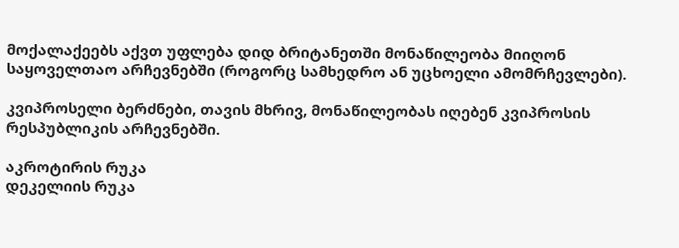მოქალაქეებს აქვთ უფლება დიდ ბრიტანეთში მონაწილეობა მიიღონ საყოველთაო არჩევნებში (როგორც სამხედრო ან უცხოელი ამომრჩევლები).

კვიპროსელი ბერძნები, თავის მხრივ, მონაწილეობას იღებენ კვიპროსის რესპუბლიკის არჩევნებში.

აკროტირის რუკა
დეკელიის რუკა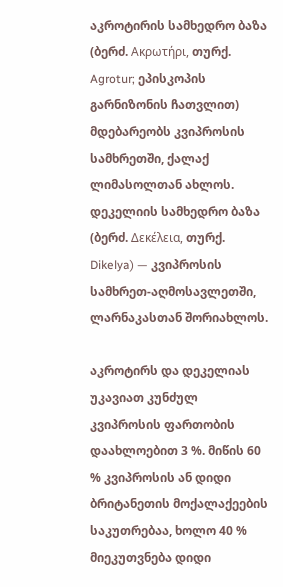აკროტირის სამხედრო ბაზა (ბერძ. Ακρωτήρι, თურქ. Agrotur; ეპისკოპის გარნიზონის ჩათვლით) მდებარეობს კვიპროსის სამხრეთში, ქალაქ ლიმასოლთან ახლოს. დეკელიის სამხედრო ბაზა (ბერძ. Δεκέλεια, თურქ. Dikelya) — კვიპროსის სამხრეთ-აღმოსავლეთში, ლარნაკასთან შორიახლოს.

აკროტირს და დეკელიას უკავიათ კუნძულ კვიპროსის ფართობის დაახლოებით 3 %. მიწის 60 % კვიპროსის ან დიდი ბრიტანეთის მოქალაქეების საკუთრებაა, ხოლო 40 % მიეკუთვნება დიდი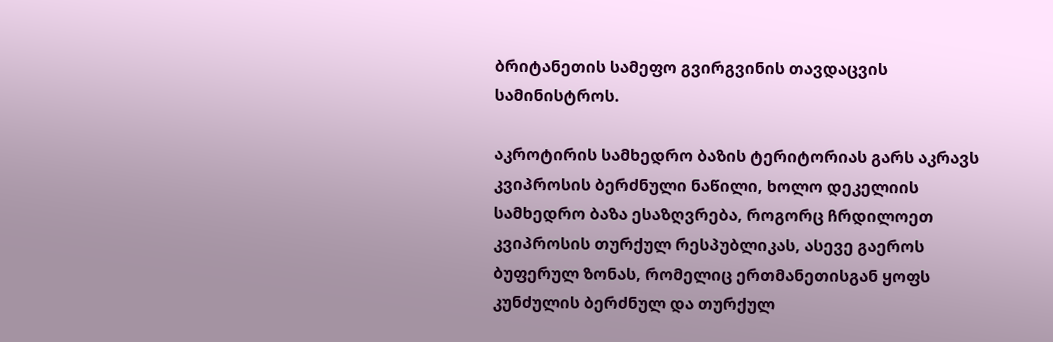ბრიტანეთის სამეფო გვირგვინის თავდაცვის სამინისტროს.

აკროტირის სამხედრო ბაზის ტერიტორიას გარს აკრავს კვიპროსის ბერძნული ნაწილი, ხოლო დეკელიის სამხედრო ბაზა ესაზღვრება, როგორც ჩრდილოეთ კვიპროსის თურქულ რესპუბლიკას, ასევე გაეროს ბუფერულ ზონას, რომელიც ერთმანეთისგან ყოფს კუნძულის ბერძნულ და თურქულ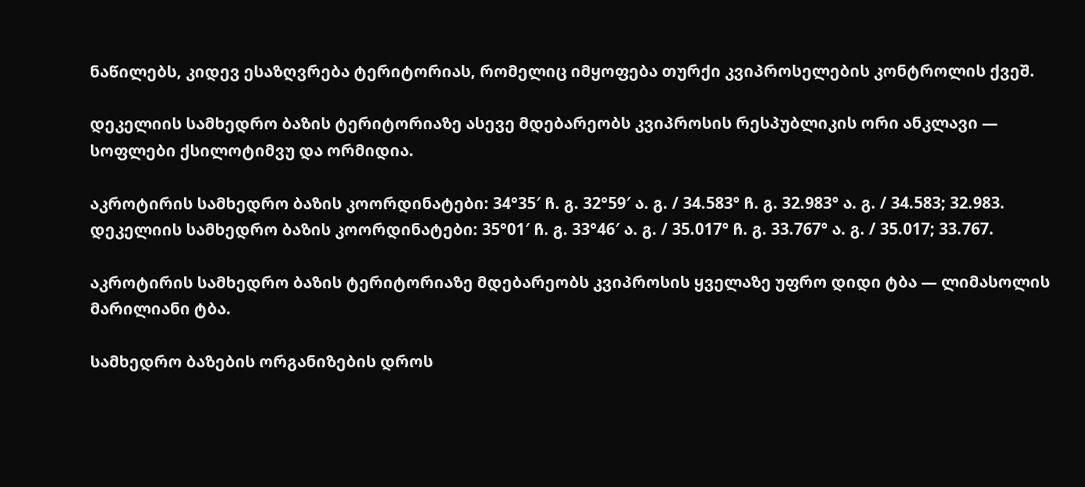ნაწილებს, კიდევ ესაზღვრება ტერიტორიას, რომელიც იმყოფება თურქი კვიპროსელების კონტროლის ქვეშ.

დეკელიის სამხედრო ბაზის ტერიტორიაზე ასევე მდებარეობს კვიპროსის რესპუბლიკის ორი ანკლავი — სოფლები ქსილოტიმვუ და ორმიდია.

აკროტირის სამხედრო ბაზის კოორდინატები: 34°35′ ჩ. გ. 32°59′ ა. გ. / 34.583° ჩ. გ. 32.983° ა. გ. / 34.583; 32.983. დეკელიის სამხედრო ბაზის კოორდინატები: 35°01′ ჩ. გ. 33°46′ ა. გ. / 35.017° ჩ. გ. 33.767° ა. გ. / 35.017; 33.767.

აკროტირის სამხედრო ბაზის ტერიტორიაზე მდებარეობს კვიპროსის ყველაზე უფრო დიდი ტბა — ლიმასოლის მარილიანი ტბა.

სამხედრო ბაზების ორგანიზების დროს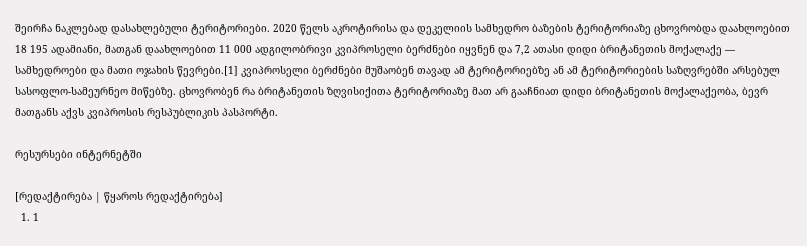შეირჩა ნაკლებად დასახლებული ტერიტორიები. 2020 წელს აკროტირისა და დეკელიის სამხედრო ბაზების ტერიტორიაზე ცხოვრობდა დაახლოებით 18 195 ადამიანი, მათგან დაახლოებით 11 000 ადგილობრივი კვიპროსელი ბერძნები იყვნენ და 7,2 ათასი დიდი ბრიტანეთის მოქალაქე — სამხედროები და მათი ოჯახის წევრები.[1] კვიპროსელი ბერძნები მუშაობენ თავად ამ ტერიტორიებზე ან ამ ტერიტორიების საზღვრებში არსებულ სასოფლო-სამეურნეო მიწებზე. ცხოვრობენ რა ბრიტანეთის ზღვისიქითა ტერიტორიაზე მათ არ გააჩნიათ დიდი ბრიტანეთის მოქალაქეობა, ბევრ მათგანს აქვს კვიპროსის რესპუბლიკის პასპორტი.

რესურსები ინტერნეტში

[რედაქტირება | წყაროს რედაქტირება]
  1. 1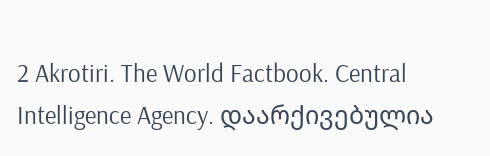2 Akrotiri. The World Factbook. Central Intelligence Agency. დაარქივებულია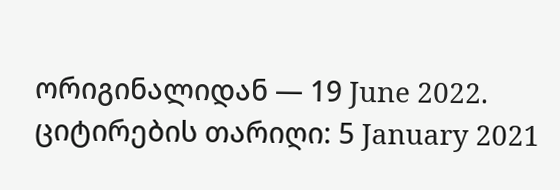ორიგინალიდან — 19 June 2022. ციტირების თარიღი: 5 January 2021